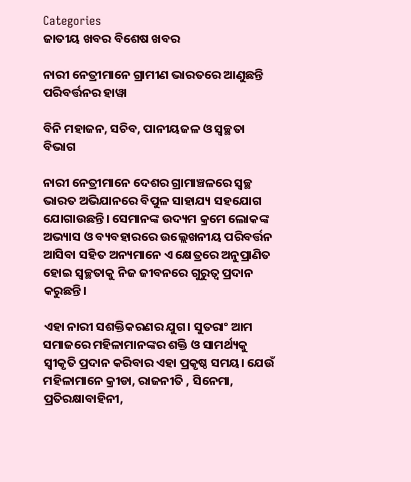Categories
ଜାତୀୟ ଖବର ବିଶେଷ ଖବର

ନାରୀ ନେତ୍ରୀମାନେ ଗ୍ରାମୀଣ ଭାରତରେ ଆଣୁଛନ୍ତି ପରିବର୍ତ୍ତନର ହାୱା

ବିନି ମହାଜନ, ସଚିବ, ପାନୀୟଜଳ ଓ ସ୍ୱଚ୍ଛତା ବିଭାଗ

ନାରୀ ନେତ୍ରୀମାନେ ଦେଶର ଗ୍ରାମାଞ୍ଚଳରେ ସ୍ୱଚ୍ଛ ଭାରତ ଅଭିଯାନରେ ବିପୁଳ ସାହାଯ୍ୟ ସହଯୋଗ ଯୋଗାଉଛନ୍ତି। ସେମାନଙ୍କ ଉଦ୍ୟମ କ୍ରମେ ଲୋକଙ୍କ ଅଭ୍ୟାସ ଓ ବ୍ୟବହାରରେ ଉଲ୍ଲେଖନୀୟ ପରିବର୍ତ୍ତନ ଆସିବା ସହିତ ଅନ୍ୟମାନେ ଏ କ୍ଷେତ୍ରରେ ଅନୁପ୍ରାଣିତ ହୋଇ ସ୍ୱଚ୍ଛତାକୁ ନିଜ ଜୀବନରେ ଗୁରୁତ୍ୱ ପ୍ରଦାନ କରୁଛନ୍ତି।

ଏହା ନାରୀ ସଶକ୍ତିକରଣର ଯୁଗ। ସୁତରାଂ ଆମ ସମାଜରେ ମହିଳାମାନଙ୍କର ଶକ୍ତି ଓ ସାମର୍ଥ୍ୟକୁ ସ୍ୱୀକୃତି ପ୍ରଦାନ କରିବାର ଏହା ପ୍ରକୃଷ୍ଠ ସମୟ। ଯେଉଁ ମହିଳାମାନେ କ୍ରୀଡା, ରାଜନୀତି , ସିନେମା, ପ୍ରତିରକ୍ଷାବାହିନୀ,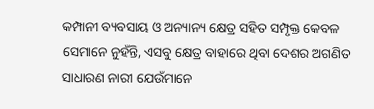କମ୍ପାନୀ ବ୍ୟବସାୟ ଓ ଅନ୍ୟାନ୍ୟ କ୍ଷେତ୍ର ସହିତ ସମ୍ପୃକ୍ତ କେବଳ ସେମାନେ ନୁହଁନ୍ତି, ଏସବୁ କ୍ଷେତ୍ର ବାହାରେ ଥିବା ଦେଶର ଅଗଣିତ ସାଧାରଣ ନାରୀ ଯେଉଁମାନେ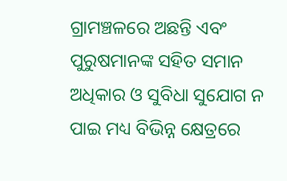ଗ୍ରାମଞ୍ଚଳରେ ଅଛନ୍ତି ଏବଂ ପୁରୁଷମାନଙ୍କ ସହିତ ସମାନ ଅଧିକାର ଓ ସୁବିଧା ସୁଯୋଗ ନ ପାଇ ମଧ୍ୟ ବିଭିନ୍ନ କ୍ଷେତ୍ରରେ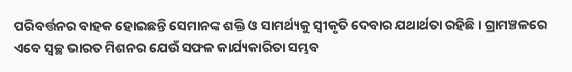ପରିବର୍ତ୍ତନର ବାହକ ହୋଇଛନ୍ତି ସେମାନଙ୍କ ଶକ୍ତି ଓ ସାମର୍ଥ୍ୟକୁ ସ୍ୱୀକୃତି ଦେବାର ଯଥାର୍ଥତା ରହିଛି। ଗ୍ରାମଞ୍ଚଳରେ ଏବେ ସ୍ୱଚ୍ଛ ଭାରତ ମିଶନର ଯେଉଁ ସଫଳ କାର୍ଯ୍ୟକାରିତା ସମ୍ଭବ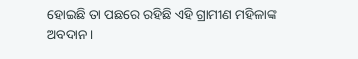ହୋଇଛି ତା ପଛରେ ରହିଛି ଏହି ଗ୍ରାମୀଣ ମହିଳାଙ୍କ ଅବଦାନ।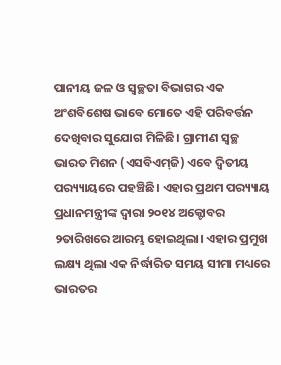ପାନୀୟ ଜଳ ଓ ସ୍ୱଚ୍ଛତା ବିଭାଗର ଏକ ଅଂଶବିଶେଷ ଭାବେ ମୋତେ ଏହି ପରିବର୍ତ୍ତନ ଦେଖିବାର ସୁଯୋଗ ମିଳିଛି। ଗ୍ରାମୀଣ ସ୍ୱଚ୍ଛ ଭାରତ ମିଶନ (ଏସବିଏମ୍‌ଜି) ଏବେ ଦ୍ୱିତୀୟ ପର‌୍ୟ୍ୟାୟରେ ପହଞ୍ଚିଛି। ଏହାର ପ୍ରଥମ ପର‌୍ୟ୍ୟାୟ ପ୍ରଧାନମନ୍ତ୍ରୀଙ୍କ ଦ୍ୱାରା ୨୦୧୪ ଅକ୍ଟୋବର ୨ତାରିଖରେ ଆରମ୍ଭ ହୋଇଥିଲା। ଏହାର ପ୍ରମୁଖ ଲକ୍ଷ୍ୟ ଥିଲା ଏକ ନିର୍ଦ୍ଧାରିତ ସମୟ ସୀମା ମଧ୍ୟରେ ଭାରତର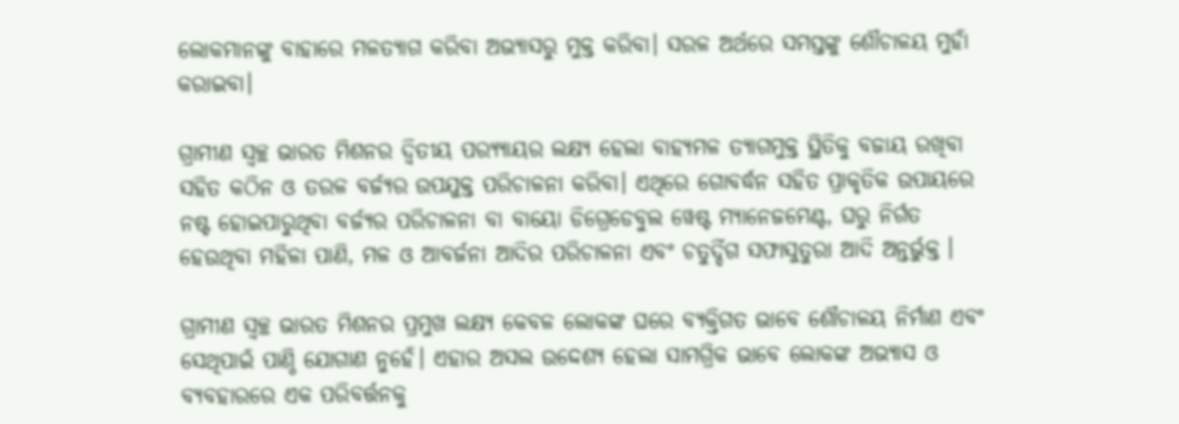ଲୋକମାନଙ୍କୁ ବାହାରେ ମଳତ୍ୟାଗ କରିବା ଅଭ୍ୟାସରୁ ମୁକ୍ତ କରିବା। ସରଳ ଅର୍ଥରେ ସମସ୍ତଙ୍କୁ ଶୌଚାଳୟ ମୁହାଁ କରାଇବା।

ଗ୍ରାମୀଣ ସ୍ୱଚ୍ଛ ଭାରତ ମିଶନର ଦ୍ୱିତୀୟ ପର‌୍ୟ୍ୟାୟର ଲକ୍ଷ୍ୟ ହେଲା ବାହ୍ୟମଳ ତ୍ୟାଗମୁକ୍ତ ସ୍ଥିତିକୁ ବଜାୟ ରଖିବା ସହିତ କଠିନ ଓ ତରଳ ବର୍ଜ୍ୟର ଉପଯୁକ୍ତ ପରିଚାଳନା କରିବା। ଏଥିରେ ଗୋବର୍ଦ୍ଧନ ସହିତ ପ୍ରାକୃତିକ ଉପାୟରେ ନଷ୍ଟ ହୋଇପାରୁଥିବା ବର୍ଜ୍ୟର ପରିଚାଳନା ବା ବାୟୋ ଡିଗ୍ରେଡେବୁଲ ୱେଷ୍ଟ ମ୍ୟାନେଜମେଣ୍ଟ, ଘରୁ ନିର୍ଗତ ହେଉଥିବା ମହିଳା ପାଣି, ମଳ ଓ ଆବର୍ଜନା ଆଦିର ପରିଚାଳନା ଏବଂ ଚତୁର୍ଦ୍ଦିଗ ସଫାସୁତୁରା ଆଦି ଅନ୍ତର୍ଭୁକ୍ତ ।

ଗ୍ରାମୀଣ ସ୍ୱଚ୍ଛ ଭାରତ ମିଶନର ପ୍ରମୁଖ ଲକ୍ଷ୍ୟ କେବଳ ଲୋକଙ୍କ ଘରେ ବ୍ୟକ୍ତିଗତ ଭାବେ ଶୌଚାଳୟ ନିର୍ମାଣ ଏବଂ ସେଥିପାଇଁ ପାଣ୍ଠି ଯୋଗାଣ ନୁହେଁ। ଏହାର ଅସଲ ଉଦ୍ଦେଶ୍ୟ ହେଲା ସାମଗ୍ରିକ ଭାବେ ଲୋକଙ୍କ ଅଭ୍ୟାସ ଓ ବ୍ୟବହାରରେ ଏକ ପରିବର୍ତ୍ତନକୁ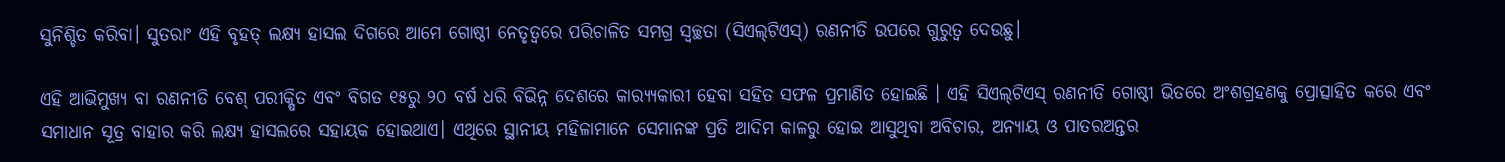ସୁନିଶ୍ଚିତ କରିବା। ସୁତରାଂ ଏହି ବୃହତ୍ ଲକ୍ଷ୍ୟ ହାସଲ ଦିଗରେ ଆମେ ଗୋଷ୍ଠୀ ନେତୃତ୍ୱରେ ପରିଚାଳିତ ସମଗ୍ର ସ୍ୱଚ୍ଛତା (ସିଏଲ୍‌ଟିଏସ୍‌) ରଣନୀତି ଉପରେ ଗୁରୁତ୍ୱ ଦେଉଛୁ।

ଏହି ଆଭିମୁଖ୍ୟ ବା ରଣନୀତି ବେଶ୍ ପରୀକ୍ଷିତ ଏବଂ ବିଗତ ୧୫ରୁ ୨୦ ବର୍ଷ ଧରି ବିଭିନ୍ନ ଦେଶରେ କାର‌୍ୟ୍ୟକାରୀ ହେବା ସହିତ ସଫଳ ପ୍ରମାଣିତ ହୋଇଛି । ଏହି ସିଏଲ୍‌ଟିଏସ୍ ରଣନୀତି ଗୋଷ୍ଠୀ ଭିତରେ ଅଂଶଗ୍ରହଣକୁ ପ୍ରୋତ୍ସାହିତ କରେ ଏବଂ ସମାଧାନ ସୂତ୍ର ବାହାର କରି ଲକ୍ଷ୍ୟ ହାସଲରେ ସହାୟକ ହୋଇଥାଏ। ଏଥିରେ ସ୍ଥାନୀୟ ମହିଳାମାନେ ସେମାନଙ୍କ ପ୍ରତି ଆଦିମ କାଳରୁ ହୋଇ ଆସୁଥିବା ଅବିଚାର, ଅନ୍ୟାୟ ଓ ପାତରଅନ୍ତର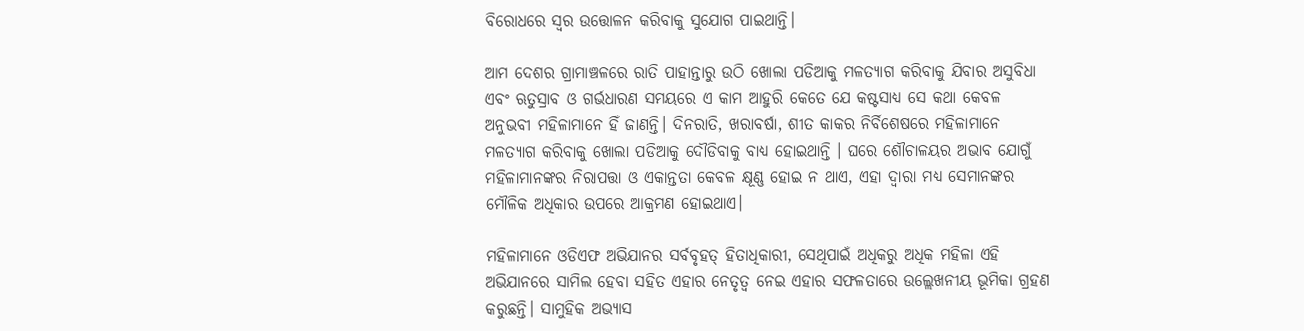ବିରୋଧରେ ସ୍ୱର ଉତ୍ତୋଳନ କରିବାକୁ ସୁଯୋଗ ପାଇଥାନ୍ତି।

ଆମ ଦେଶର ଗ୍ରାମାଞ୍ଚଳରେ ରାତି ପାହାନ୍ତାରୁ ଉଠି ଖୋଲା ପଡିଆକୁ ମଳତ୍ୟାଗ କରିବାକୁ ଯିବାର ଅସୁବିଧା ଏବଂ ଋତୁସ୍ରାବ ଓ ଗର୍ଭଧାରଣ ସମୟରେ ଏ କାମ ଆହୁରି କେତେ ଯେ କଷ୍ଟସାଧ୍ୟ ସେ କଥା କେବଳ ଅନୁଭବୀ ମହିଳାମାନେ ହିଁ ଜାଣନ୍ତି। ଦିନରାତି, ଖରାବର୍ଷା, ଶୀତ କାକର ନିର୍ବିଶେଷରେ ମହିଳାମାନେ ମଳତ୍ୟାଗ କରିବାକୁ ଖୋଲା ପଡିଆକୁ ଦୌଡିବାକୁ ବାଧ୍ୟ ହୋଇଥାନ୍ତି । ଘରେ ଶୌଚାଳୟର ଅଭାବ ଯୋଗୁଁ ମହିଳାମାନଙ୍କର ନିରାପତ୍ତା ଓ ଏକାନ୍ତତା କେବଳ କ୍ଷୂଣ୍ଣ ହୋଇ ନ ଥାଏ, ଏହା ଦ୍ୱାରା ମଧ୍ୟ ସେମାନଙ୍କର ମୌଳିକ ଅଧିକାର ଉପରେ ଆକ୍ରମଣ ହୋଇଥାଏ।

ମହିଳାମାନେ ଓଡିଏଫ ଅଭିଯାନର ସର୍ବବୃହତ୍ ହିତାଧିକାରୀ, ସେଥିପାଇଁ ଅଧିକରୁ ଅଧିକ ମହିଳା ଏହି ଅଭିଯାନରେ ସାମିଲ ହେବା ସହିତ ଏହାର ନେତୃତ୍ୱ ନେଇ ଏହାର ସଫଳତାରେ ଉଲ୍ଲେଖନୀୟ ଭୂମିକା ଗ୍ରହଣ କରୁଛନ୍ତି। ସାମୁହିକ ଅଭ୍ୟାସ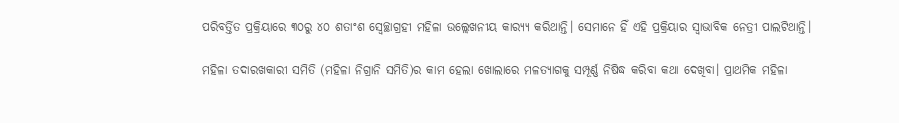ପରିବର୍ତ୍ତିତ ପ୍ରକ୍ରିୟାରେ ୩୦ରୁ ୪୦ ଶତାଂଶ ସ୍ୱେଚ୍ଛାଗ୍ରହୀ ମହିଳା ଉଲ୍ଲେଖନୀୟ କାର‌୍ୟ୍ୟ କରିଥାନ୍ତି। ସେମାନେ ହିଁ ଏହି ପ୍ରକ୍ରିୟାର ସ୍ୱାଭାବିକ ନେତ୍ରୀ ପାଲଟିଥାନ୍ତି।

ମହିଳା ତଦାରଖକାରୀ ସମିତି (ମହିଳା ନିଗ୍ରାନି ସମିତି)ର କାମ ହେଲା ଖୋଲାରେ ମଳତ୍ୟାଗକୁ ସମ୍ପୂର୍ଣ୍ଣ ନିଷିଦ୍ଧ କରିବା କଥା ଦେଖିବା। ପ୍ରାଥମିକ ମହିଳା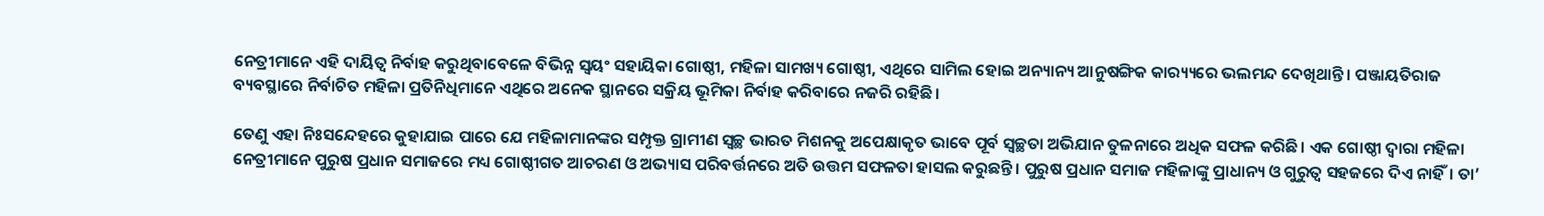ନେତ୍ରୀମାନେ ଏହି ଦାୟିତ୍ୱ ନିର୍ବାହ କରୁଥିବାବେଳେ ବିଭିନ୍ନ ସ୍ୱୟଂ ସହାୟିକା ଗୋଷ୍ଠୀ, ମହିଳା ସାମଖ୍ୟ ଗୋଷ୍ଠୀ, ଏଥିରେ ସାମିଲ ହୋଇ ଅନ୍ୟାନ୍ୟ ଆନୁଷଙ୍ଗିକ କାର‌୍ୟ୍ୟରେ ଭଲମନ୍ଦ ଦେଖିଥାନ୍ତି। ପଞ୍ଜାୟତିରାଜ ବ୍ୟବସ୍ଥାରେ ନିର୍ବାଚିତ ମହିଳା ପ୍ରତିନିଧିମାନେ ଏଥିରେ ଅନେକ ସ୍ଥାନରେ ସକ୍ରିୟ ଭୂମିକା ନିର୍ବାହ କରିବାରେ ନଜରି ରହିଛି।

ତେଣୁ ଏହା ନିଃସନ୍ଦେହରେ କୁହାଯାଇ ପାରେ ଯେ ମହିଳାମାନଙ୍କର ସମ୍ପୃକ୍ତ ଗ୍ରାମୀଣ ସ୍ୱଚ୍ଛ ଭାରତ ମିଶନକୁ ଅପେକ୍ଷାକୃତ ଭାବେ ପୂର୍ବ ସ୍ୱଚ୍ଛତା ଅଭିଯାନ ତୁଳନାରେ ଅଧିକ ସଫଳ କରିଛି। ଏକ ଗୋଷ୍ଠୀ ଦ୍ୱାରା ମହିଳା ନେତ୍ରୀମାନେ ପୁରୁଷ ପ୍ରଧାନ ସମାଜରେ ମଧ୍ୟ ଗୋଷ୍ଠୀଗତ ଆଚରଣ ଓ ଅଭ୍ୟାସ ପରିବର୍ତ୍ତନରେ ଅତି ଉତ୍ତମ ସଫଳତା ହାସଲ କରୁଛନ୍ତି। ପୁରୁଷ ପ୍ରଧାନ ସମାଜ ମହିଳାଙ୍କୁ ପ୍ରାଧାନ୍ୟ ଓ ଗୁରୁତ୍ୱ ସହଜରେ ଦିଏ ନାହିଁ। ତା’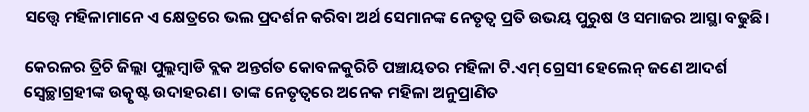ସତ୍ତ୍ୱେ ମହିଳାମାନେ ଏ କ୍ଷେତ୍ରରେ ଭଲ ପ୍ରଦର୍ଶନ କରିବା ଅର୍ଥ ସେମାନଙ୍କ ନେତୃତ୍ୱ ପ୍ରତି ଉଭୟ ପୁରୁଷ ଓ ସମାଜର ଆସ୍ଥା ବଢୁଛି।

କେରଳର ତ୍ରିଚି ଜିଲ୍ଲା ପୁଲ୍ଲମ୍ବାଡି ବ୍ଲକ ଅନ୍ତର୍ଗତ କୋବଳକୁରିଚି ପଞ୍ଚାୟତର ମହିଳା ଟି.ଏମ୍ ଗ୍ରେସୀ ହେଲେନ୍ ଜଣେ ଆଦର୍ଶ ସ୍ୱେଚ୍ଛାଗ୍ରହୀଙ୍କ ଉତ୍କୃଷ୍ଟ ଉଦାହରଣ। ତାଙ୍କ ନେତୃତ୍ୱରେ ଅନେକ ମହିଳା ଅନୁପ୍ରାଣିତ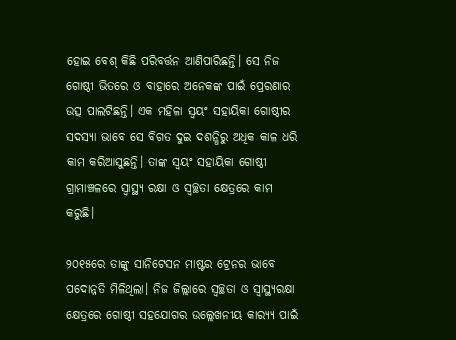ହୋଇ ବେଶ୍ କିଛି ପରିବର୍ତ୍ତନ ଆଣିପାରିଛନ୍ତି। ସେ ନିଜ ଗୋଷ୍ଠୀ ଭିତରେ ଓ ବାହାରେ ଅନେକଙ୍କ ପାଇଁ ପ୍ରେରଣାର ଉତ୍ସ ପାଲଟିଛନ୍ତି। ଏକ ମହିଳା ସ୍ୱୟଂ ସହାୟିକା ଗୋଷ୍ଠୀର ସଦସ୍ୟା ଭାବେ ସେ ବିଗତ ଦୁଇ ଦଶନ୍ଧିରୁ ଅଧିକ କାଳ ଧରି କାମ କରିଆସୁଛନ୍ତି। ତାଙ୍କ ସ୍ୱୟଂ ସହାୟିକା ଗୋଷ୍ଠୀ ଗ୍ରାମାଞ୍ଚଳରେ ସ୍ୱାସ୍ଥ୍ୟ ରକ୍ଷା ଓ ସ୍ୱଚ୍ଛତା କ୍ଷେତ୍ରରେ କାମ କରୁଛି।

୨୦୧୫ରେ ତାଙ୍କୁ ସାନିଟେସନ ମାଷ୍ଟର ଟ୍ରେନର ଭାବେ ପଦୋନ୍ନତି ମିଳିଥିଲା। ନିଜ ଜିଲ୍ଲାରେ ସ୍ୱଚ୍ଛତା ଓ ସ୍ୱାସ୍ଥ୍ୟରକ୍ଷା କ୍ଷେତ୍ରରେ ଗୋଷ୍ଠୀ ସହଯୋଗର ଉଲ୍ଲେଖନୀୟ କାର‌୍ୟ୍ୟ ପାଇଁ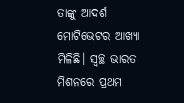ତାଙ୍କୁ ଆଦର୍ଶ ମୋଟିଭେଟର ଆଖ୍ୟା ମିଳିଛି। ସ୍ୱଚ୍ଛ ଭାରତ ମିଶନରେ ପ୍ରଥମ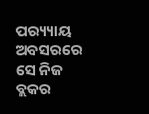ପର‌୍ୟ୍ୟାୟ ଅବସରରେ ସେ ନିଜ ବ୍ଲକର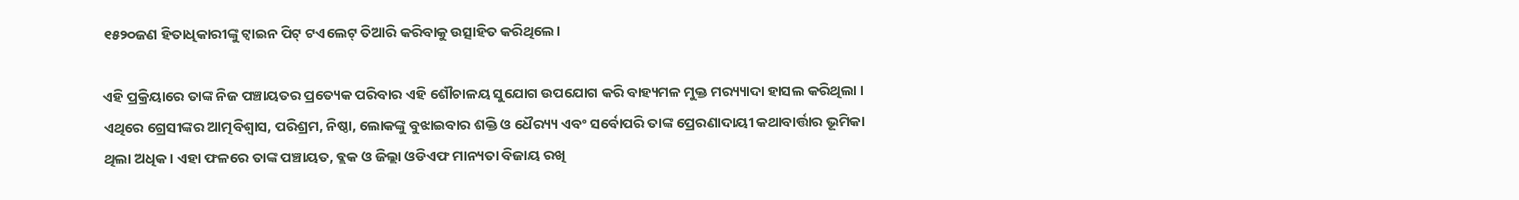୧୫୨୦ଜଣ ହିତାଧିକାରୀଙ୍କୁ ଟ୍ୱାଇନ ପିଟ୍ ଟଏଲେଟ୍ ତିଆରି କରିବାକୁ ଉତ୍ସାହିତ କରିଥିଲେ।

ଏହି ପ୍ରକ୍ରିୟାରେ ତାଙ୍କ ନିଜ ପଞ୍ଚାୟତର ପ୍ରତ୍ୟେକ ପରିବାର ଏହି ଶୌଚାଳୟ ସୁଯୋଗ ଉପଯୋଗ କରି ବାହ୍ୟମଳ ମୁକ୍ତ ମର‌୍ୟ୍ୟାଦା ହାସଲ କରିଥିଲା । ଏଥିରେ ଗ୍ରେସୀଙ୍କର ଆତ୍ମବିଶ୍ୱାସ, ପରିଶ୍ରମ, ନିଷ୍ଠା, ଲୋକଙ୍କୁ ବୁଝାଇବାର ଶକ୍ତି ଓ ଧୈର‌୍ୟ୍ୟ ଏବଂ ସର୍ବୋପରି ତାଙ୍କ ପ୍ରେରଣାଦାୟୀ କଥାବାର୍ତ୍ତାର ଭୂମିକା ଥିଲା ଅଧିକ। ଏହା ଫଳରେ ତାଙ୍କ ପଞ୍ଚାୟତ, ବ୍ଲକ ଓ ଜିଲ୍ଲା ଓଡିଏଫ ମାନ୍ୟତା ବିଜାୟ ରଖି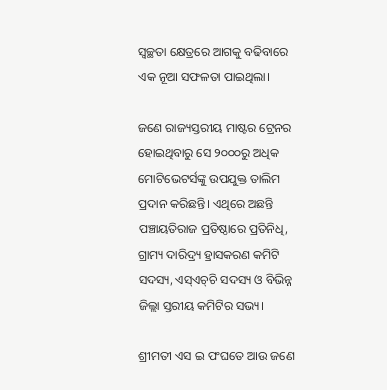ସ୍ୱଚ୍ଛତା କ୍ଷେତ୍ରରେ ଆଗକୁ ବଢିବାରେ ଏକ ନୂଆ ସଫଳତା ପାଇଥିଲା।

ଜଣେ ରାଜ୍ୟସ୍ତରୀୟ ମାଷ୍ଟର ଟ୍ରେନର ହୋଇଥିବାରୁ ସେ ୨୦୦୦ରୁ ଅଧିକ ମୋଟିଭେଟର୍ସଙ୍କୁ ଉପଯୁକ୍ତ ତାଲିମ ପ୍ରଦାନ କରିଛନ୍ତି। ଏଥିରେ ଅଛନ୍ତି ପଞ୍ଚାୟତିରାଜ ପ୍ରତିଷ୍ଠାରେ ପ୍ରତିନିଧି, ଗ୍ରାମ୍ୟ ଦାରିଦ୍ର‌୍ୟ ହ୍ରାସକରଣ କମିଟି ସଦସ୍ୟ, ଏସ୍‌ଏଚ୍‌ଚି ସଦସ୍ୟ ଓ ବିଭିନ୍ନ ଜିଲ୍ଲା ସ୍ତରୀୟ କମିଟିର ସଭ୍ୟ।

ଶ୍ରୀମତୀ ଏସ ଇ ପଂଘତେ ଆଉ ଜଣେ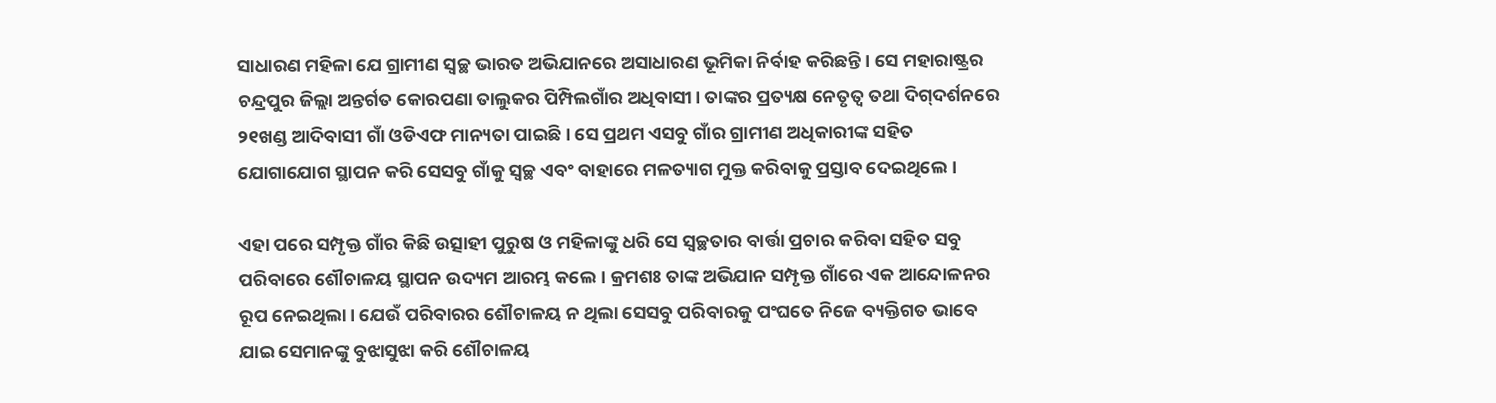ସାଧାରଣ ମହିଳା ଯେ ଗ୍ରାମୀଣ ସ୍ୱଚ୍ଛ ଭାରତ ଅଭିଯାନରେ ଅସାଧାରଣ ଭୂମିକା ନିର୍ବାହ କରିଛନ୍ତି। ସେ ମହାରାଷ୍ଟ୍ରର ଚନ୍ଦ୍ରପୁର ଜିଲ୍ଲା ଅନ୍ତର୍ଗତ କୋରପଣା ତାଲୁକର ପିମ୍ପିଲଗାଁର ଅଧିବାସୀ। ତାଙ୍କର ପ୍ରତ୍ୟକ୍ଷ ନେତୃତ୍ୱ ତଥା ଦିଗ୍‌ଦର୍ଶନରେ ୨୧ଖଣ୍ଡ ଆଦିବାସୀ ଗାଁ ଓଡିଏଫ ମାନ୍ୟତା ପାଇଛି । ସେ ପ୍ରଥମ ଏସବୁ ଗାଁର ଗ୍ରାମୀଣ ଅଧିକାରୀଙ୍କ ସହିତ ଯୋଗାଯୋଗ ସ୍ଥାପନ କରି ସେସବୁ ଗାଁକୁ ସ୍ୱଚ୍ଛ ଏବଂ ବାହାରେ ମଳତ୍ୟାଗ ମୁକ୍ତ କରିବାକୁ ପ୍ରସ୍ତାବ ଦେଇଥିଲେ।

ଏହା ପରେ ସମ୍ପୃକ୍ତ ଗାଁର କିଛି ଉତ୍ସାହୀ ପୁରୁଷ ଓ ମହିଳାଙ୍କୁ ଧରି ସେ ସ୍ୱଚ୍ଛତାର ବାର୍ତ୍ତା ପ୍ରଚାର କରିବା ସହିତ ସବୁ ପରିବାରେ ଶୌଚାଳୟ ସ୍ଥାପନ ଉଦ୍ୟମ ଆରମ୍ଭ କଲେ। କ୍ରମଶଃ ତାଙ୍କ ଅଭିଯାନ ସମ୍ପୃକ୍ତ ଗାଁରେ ଏକ ଆନ୍ଦୋଳନର ରୂପ ନେଇଥିଲା। ଯେଉଁ ପରିବାରର ଶୌଚାଳୟ ନ ଥିଲା ସେସବୁ ପରିବାରକୁ ପଂଘତେ ନିଜେ ବ୍ୟକ୍ତିଗତ ଭାବେ ଯାଇ ସେମାନଙ୍କୁ ବୁଝାସୁଝା କରି ଶୌଚାଳୟ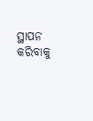ସ୍ଥାପନ କରିବାକୁ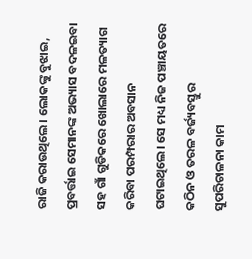ରାଜି କରାଉଥିଲେ। ଲୋକଙ୍କୁ ବୁଝାଇ, ପ୍ରବର୍ତ୍ତାଇ ସେମାନଙ୍କ ଅଭ୍ୟାସ ବଦଳଇବା ସହ ଗାଁ ଗୁଡିକରେ ଖୋଲାରେ ମଳତ୍ୟାଗ କରିବା ପରମ୍ପରାର ଅବସାନ ଘଟାଇଥିଲେ। ସେ ମଧ୍ୟ ନିଜ ପଞ୍ଚାୟତରେ କଠିନ ଓ ତରଳ ବର୍ଜ୍ୟବସ୍ତୁର ସୁପରିଚାଳନା କାମ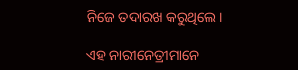ନିଜେ ତଦାରଖ କରୁଥିଲେ।

ଏହ ନାରୀନେତ୍ରୀମାନେ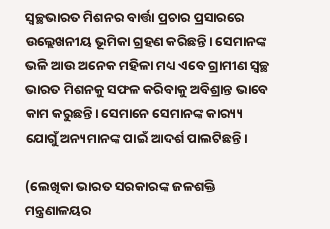ସ୍ୱଚ୍ଛଭାରତ ମିଶନର ବାର୍ତ୍ତା ପ୍ରଚାର ପ୍ରସାରରେ ଉଲ୍ଲେଖନୀୟ ଭୂମିକା ଗ୍ରହଣ କରିଛନ୍ତି। ସେମାନଙ୍କ ଭଳି ଆଉ ଅନେକ ମହିଳା ମଧ୍ୟ ଏବେ ଗ୍ରାମୀଣ ସ୍ୱଚ୍ଛ ଭାରତ ମିଶନକୁ ସଫଳ କରିବାକୁ ଅବିଶ୍ରାନ୍ତ ଭାବେ କାମ କରୁଛନ୍ତି। ସେମାନେ ସେମାନଙ୍କ କାର‌୍ୟ୍ୟ ଯୋଗୁଁ ଅନ୍ୟମାନଙ୍କ ପାଇଁ ଆଦର୍ଶ ପାଲଟିଛନ୍ତି।

(ଲେଖିକା ଭାରତ ସରକାରଙ୍କ ଜଳଶକ୍ତି ମନ୍ତ୍ରଣାଳୟର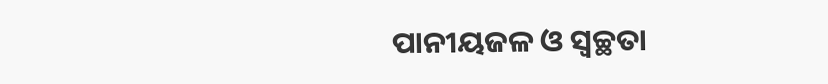ପାନୀୟଜଳ ଓ ସ୍ୱଚ୍ଛତା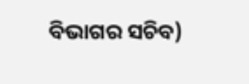ବିଭାଗର ସଚିବ)